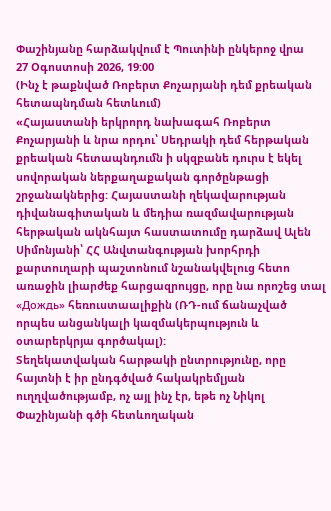Փաշինյանը հարձակվում է Պուտինի ընկերոջ վրա
27 Օգոստոսի 2026, 19:00
(Ինչ է թաքնված Ռոբերտ Քոչարյանի դեմ քրեական հետապնդման հետևում)
«Հայաստանի երկրորդ նախագահ Ռոբերտ Քոչարյանի և նրա որդու՝ Սեդրակի դեմ հերթական քրեական հետապնդումն ի սկզբանե դուրս է եկել սովորական ներքաղաքական գործընթացի շրջանակներից: Հայաստանի ղեկավարության դիվանագիտական և մեդիա ռազմավարության հերթական ակնհայտ հաստատումը դարձավ Ալեն Սիմոնյանի՝ ՀՀ Անվտանգության խորհրդի քարտուղարի պաշտոնում նշանակվելուց հետո առաջին լիարժեք հարցազրույցը, որը նա որոշեց տալ «Дождь» հեռուստաալիքին (ՌԴ-ում ճանաչված որպես անցանկալի կազմակերպություն և օտարերկրյա գործակալ):
Տեղեկատվական հարթակի ընտրությունը, որը հայտնի է իր ընդգծված հակակրեմլյան ուղղվածությամբ, ոչ այլ ինչ էր, եթե ոչ Նիկոլ Փաշինյանի գծի հետևողական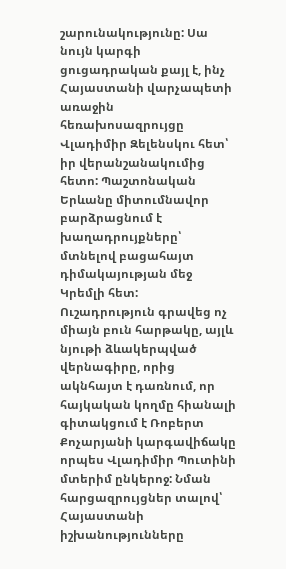շարունակությունը: Սա նույն կարգի ցուցադրական քայլ է, ինչ Հայաստանի վարչապետի առաջին հեռախոսազրույցը Վլադիմիր Զելենսկու հետ՝ իր վերանշանակումից հետո: Պաշտոնական Երևանը միտումնավոր բարձրացնում է խաղադրույքները՝ մտնելով բացահայտ դիմակայության մեջ Կրեմլի հետ:
Ուշադրություն գրավեց ոչ միայն բուն հարթակը, այլև նյութի ձևակերպված վերնագիրը, որից ակնհայտ է դառնում, որ հայկական կողմը հիանալի գիտակցում է Ռոբերտ Քոչարյանի կարգավիճակը որպես Վլադիմիր Պուտինի մտերիմ ընկերոջ: Նման հարցազրույցներ տալով՝ Հայաստանի իշխանությունները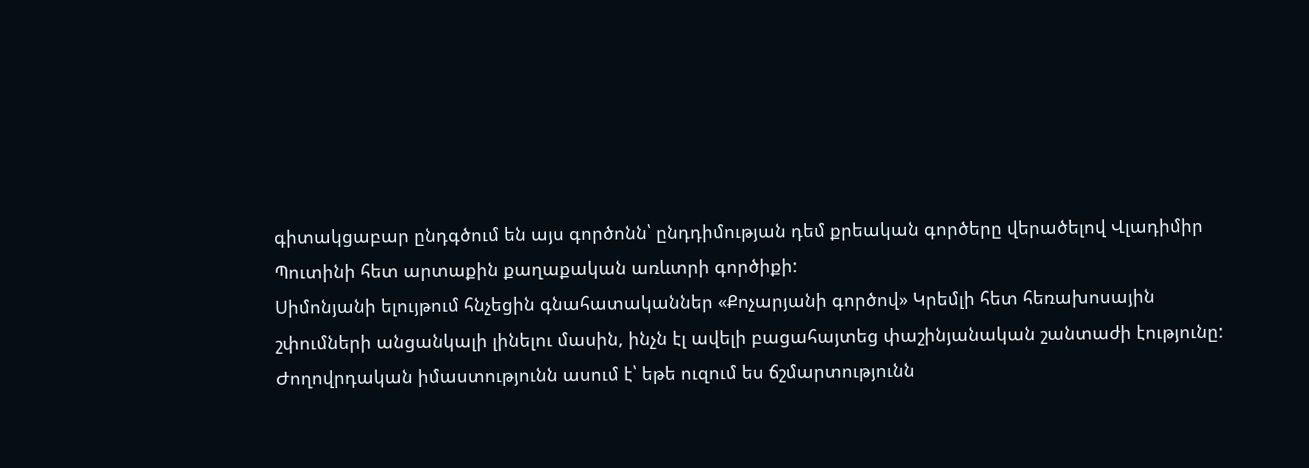գիտակցաբար ընդգծում են այս գործոնն՝ ընդդիմության դեմ քրեական գործերը վերածելով Վլադիմիր Պուտինի հետ արտաքին քաղաքական առևտրի գործիքի:
Սիմոնյանի ելույթում հնչեցին գնահատականներ «Քոչարյանի գործով» Կրեմլի հետ հեռախոսային շփումների անցանկալի լինելու մասին, ինչն էլ ավելի բացահայտեց փաշինյանական շանտաժի էությունը: Ժողովրդական իմաստությունն ասում է՝ եթե ուզում ես ճշմարտությունն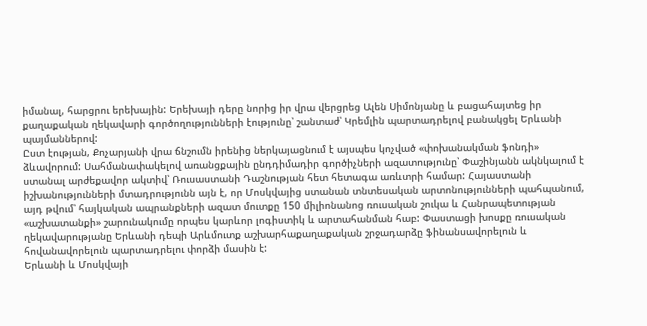իմանալ, հարցրու երեխային: Երեխայի դերը նորից իր վրա վերցրեց Ալեն Սիմոնյանը և բացահայտեց իր քաղաքական ղեկավարի գործողությունների էությունը՝ շանտաժ՝ Կրեմլին պարտադրելով բանակցել Երևանի պայմաններով:
Ըստ էության, Քոչարյանի վրա ճնշումն իրենից ներկայացնում է այսպես կոչված «փոխանակման ֆոնդի» ձևավորում: Սահմանափակելով առանցքային ընդդիմադիր գործիչների ազատությունը՝ Փաշինյանն ակնկալում է ստանալ արժեքավոր ակտիվ՝ Ռուսաստանի Դաշնության հետ հետագա առևտրի համար: Հայաստանի իշխանությունների մտադրությունն այն է, որ Մոսկվայից ստանան տնտեսական արտոնությունների պահպանում, այդ թվում՝ հայկական ապրանքների ազատ մուտքը 150 միլիոնանոց ռուսական շուկա և Հանրապետության «աշխատանքի» շարունակումը որպես կարևոր լոգիստիկ և արտահանման հաբ: Փաստացի խոսքը ռուսական ղեկավարությանը Երևանի դեպի Արևմուտք աշխարհաքաղաքական շրջադարձը ֆինանսավորելուն և հովանավորելուն պարտադրելու փորձի մասին է:
Երևանի և Մոսկվայի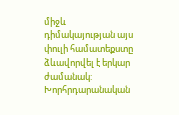միջև դիմակայության այս փուլի համատեքստը ձևավորվել է երկար ժամանակ: Խորհրդարանական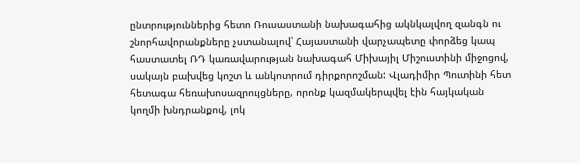ընտրություններից հետո Ռուսաստանի նախագահից ակնկալվող զանգն ու շնորհավորանքները չստանալով՝ Հայաստանի վարչապետը փորձեց կապ հաստատել ՌԴ կառավարության նախագահ Միխայիլ Միշուստինի միջոցով, սակայն բախվեց կոշտ և անկոտրում դիրքորոշման: Վլադիմիր Պուտինի հետ հետագա հեռախոսազրույցները, որոնք կազմակերպվել էին հայկական կողմի խնդրանքով, լոկ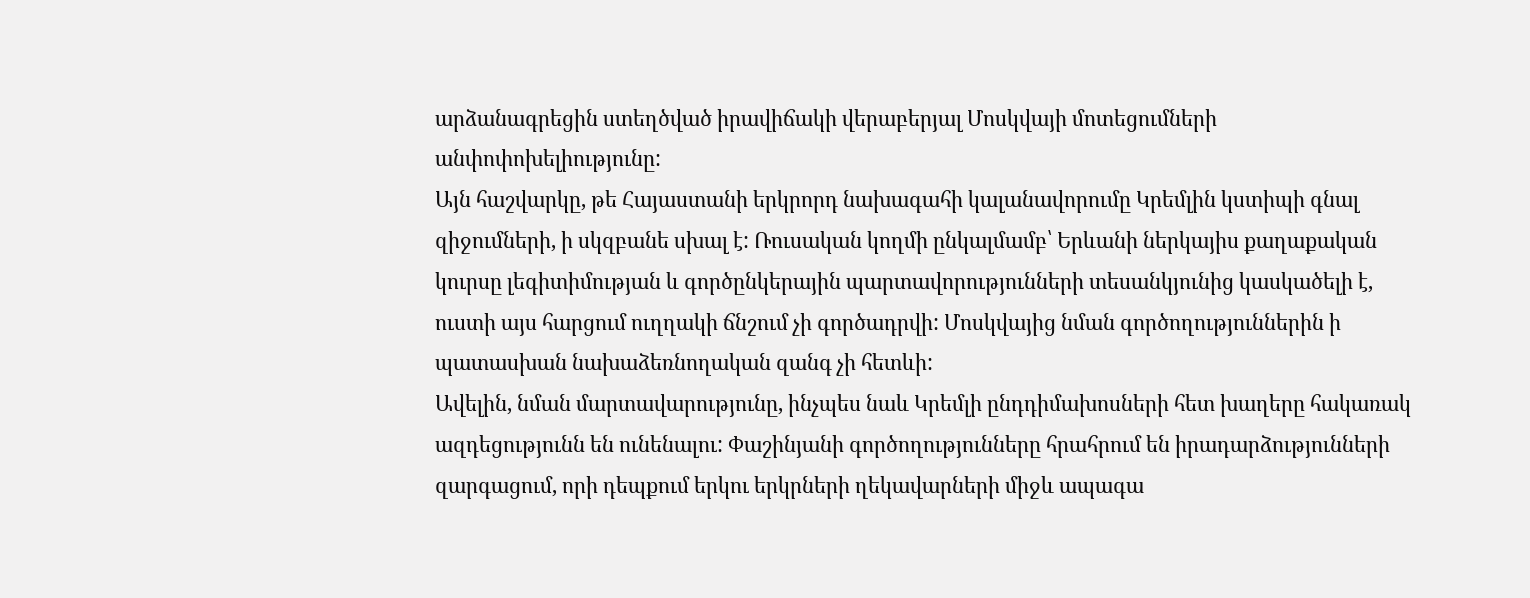արձանագրեցին ստեղծված իրավիճակի վերաբերյալ Մոսկվայի մոտեցումների անփոփոխելիությունը:
Այն հաշվարկը, թե Հայաստանի երկրորդ նախագահի կալանավորումը Կրեմլին կստիպի գնալ զիջումների, ի սկզբանե սխալ է: Ռուսական կողմի ընկալմամբ՝ Երևանի ներկայիս քաղաքական կուրսը լեգիտիմության և գործընկերային պարտավորությունների տեսանկյունից կասկածելի է, ուստի այս հարցում ուղղակի ճնշում չի գործադրվի: Մոսկվայից նման գործողություններին ի պատասխան նախաձեռնողական զանգ չի հետևի:
Ավելին, նման մարտավարությունը, ինչպես նաև Կրեմլի ընդդիմախոսների հետ խաղերը հակառակ ազդեցությունն են ունենալու: Փաշինյանի գործողությունները հրահրում են իրադարձությունների զարգացում, որի դեպքում երկու երկրների ղեկավարների միջև ապագա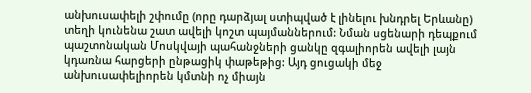անխուսափելի շփումը (որը դարձյալ ստիպված է լինելու խնդրել Երևանը) տեղի կունենա շատ ավելի կոշտ պայմաններում: Նման սցենարի դեպքում պաշտոնական Մոսկվայի պահանջների ցանկը զգալիորեն ավելի լայն կդառնա հարցերի ընթացիկ փաթեթից: Այդ ցուցակի մեջ անխուսափելիորեն կմտնի ոչ միայն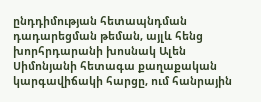ընդդիմության հետապնդման դադարեցման թեման, այլև հենց խորհրդարանի խոսնակ Ալեն Սիմոնյանի հետագա քաղաքական կարգավիճակի հարցը, ում հանրային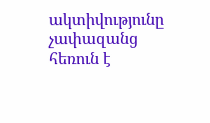ակտիվությունը չափազանց հեռուն է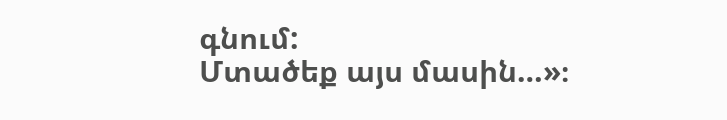գնում:
Մտածեք այս մասին…»։